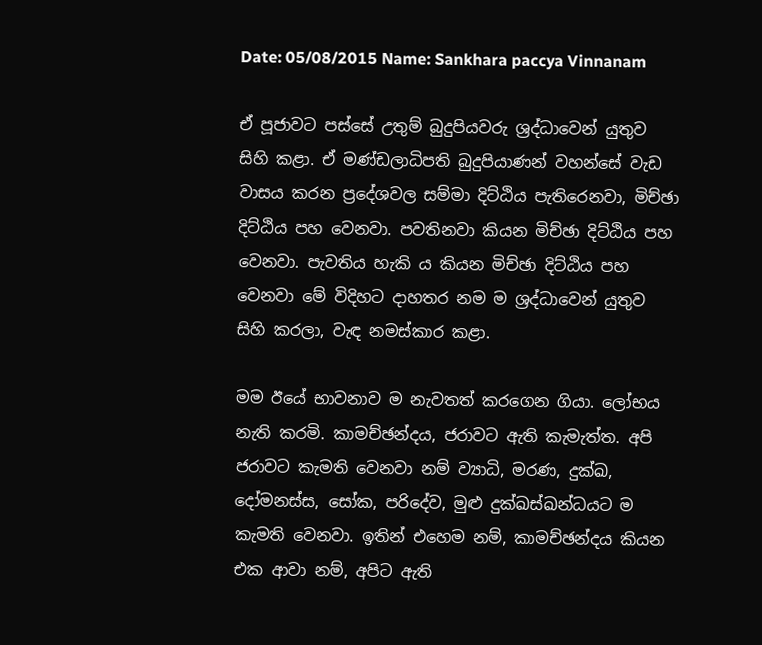Date: 05/08/2015 Name: Sankhara paccya Vinnanam

ඒ පූජාවට පස්සේ උතුම් බුදුපියවරු ශ්‍රද්ධාවෙන් යුතුව සිහි කළා. ඒ මණ්ඩලාධිපති බුදුපියාණන් වහන්සේ වැඩ වාසය කරන ප්‍රදේශවල සම්මා දිට්ඨිය පැතිරෙනවා, මිච්ඡා දිට්ඨිය පහ වෙනවා. පවතිනවා කියන මිච්ඡා දිට්ඨිය පහ වෙනවා. පැවතිය හැකි ය කියන මිච්ඡා දිට්ඨිය පහ වෙනවා මේ විදිහට දාහතර නම ම ශ්‍රද්ධාවෙන් යුතුව සිහි කරලා, වැඳ නමස්කාර කළා.

මම ඊයේ භාවනාව ම නැවතත් කරගෙන ගියා. ලෝභය නැති කරමි. කාමච්ඡන්දය, ජරාවට ඇති කැමැත්ත. අපි ජරාවට කැමති වෙනවා නම් ව්‍යාධි, මරණ, දුක්ඛ, දෝමනස්ස, සෝක, පරිදේව, මුළු දුක්ඛස්ඛන්ධයට ම කැමති වෙනවා. ඉතින් එහෙම නම්, කාමච්ඡන්දය කියන එක ආවා නම්, අපිට ඇති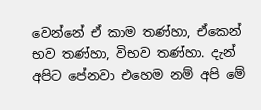වෙන්නේ ඒ කාම තණ්හා, ඒකෙන් භව තණ්හා, විභව තණ්හා. දැන් අපිට පේනවා එහෙම නම් අපි මේ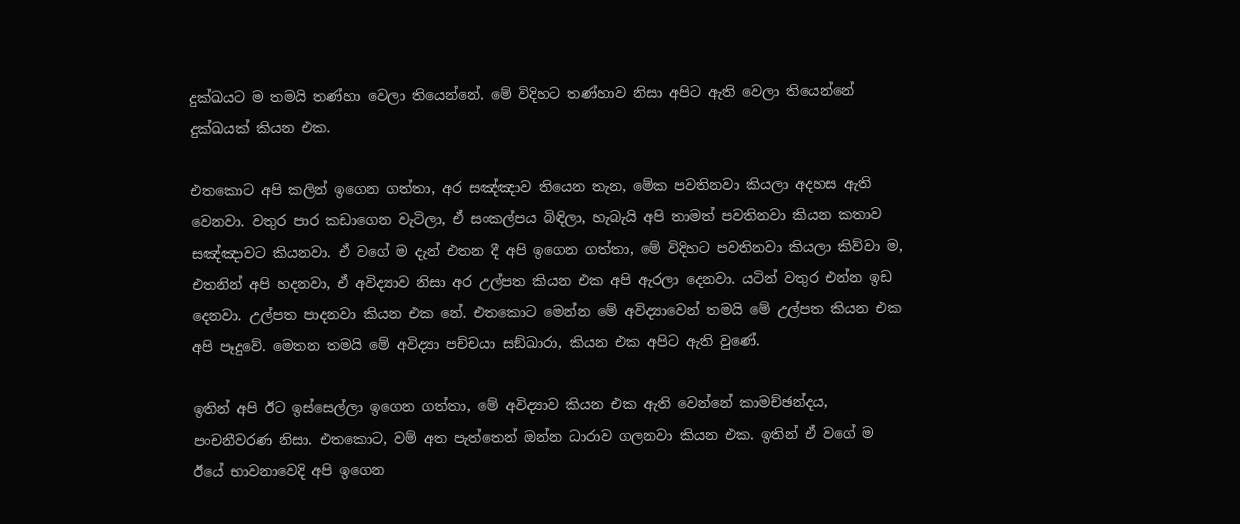දුක්ඛයට ම තමයි තණ්හා වෙලා තියෙන්නේ. මේ විදිහට තණ්හාව නිසා අපිට ඇති වෙලා තියෙන්නේ දුක්ඛයක් කියන එක.

එතකොට අපි කලින් ඉගෙන ගත්තා, අර සඤ්ඤාව තියෙන තැන, මේක පවතිනවා කියලා අදහස ඇති වෙනවා. වතුර පාර කඩාගෙන වැටිලා, ඒ සංකල්පය බිඳිලා, හැබැයි අපි තාමත් පවතිනවා කියන කතාව සඤ්ඤාවට කියනවා. ඒ වගේ ම දැන් එතන දී අපි ඉගෙන ගත්තා, මේ විදිහට පවතිනවා කියලා කිව්වා ම, එතනින් අපි හදනවා, ඒ අවිද්‍යාව නිසා අර උල්පත කියන එක අපි ඇරලා දෙනවා. යටින් වතුර එන්න ඉඩ දෙනවා. උල්පත පාදනවා කියන එක නේ. එතකොට මෙන්න මේ අවිද්‍යාවෙන් තමයි මේ උල්පත කියන එක අපි පෑදුවේ. මෙතන තමයි මේ අවිද්‍යා පච්චයා සඞ්‌ඛාරා, කියන එක අපිට ඇති වුණේ.

ඉතින් අපි ඊට ඉස්සෙල්ලා ඉගෙන ගත්තා, මේ අවිද්‍යාව කියන එක ඇති වෙන්නේ කාමච්ඡන්දය, පංචනීවරණ නිසා. එතකොට, වම් අත පැත්තෙන් ඔන්න ධාරාව ගලනවා කියන එක. ඉතින් ඒ වගේ ම ඊයේ භාවනාවෙදි අපි ඉගෙන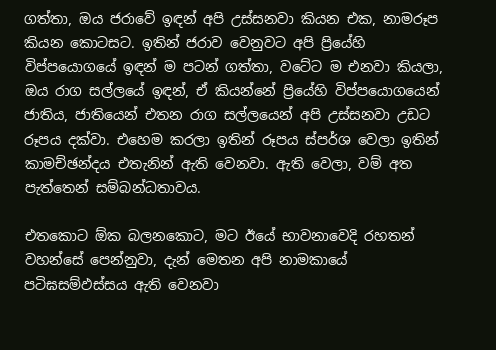ගත්තා, ඔය ජරාවේ ඉඳන් අපි උස්සනවා කියන එක, නාමරූප කියන කොටසට. ඉතින් ජරාව වෙනුවට අපි ප්‍රියේහි විප්පයොගයේ ඉඳන් ම පටන් ගත්තා, වටේට ම එනවා කියලා, ඔය රාග සල්ලයේ ඉඳන්, ඒ කියන්නේ ප්‍රියේහි විප්පයොගයෙන් ජාතිය, ජාතියෙන් එතන රාග සල්ලයෙන් අපි උස්සනවා උඩට රූපය දක්වා. එහෙම කරලා ඉතින් රූපය ස්පර්ශ වෙලා ඉතින් කාමච්ඡන්දය එතැනින් ඇති වෙනවා. ඇති වෙලා, වම් අත පැත්තෙන් සම්බන්ධතාවය.

එතකොට ඕක බලනකොට, මට ඊයේ භාවනාවෙදි රහතන් වහන්සේ පෙන්නුවා, දැන් මෙතන අපි නාමකායේ පටිඝසම්‌ඵස්‌සය ඇති වෙනවා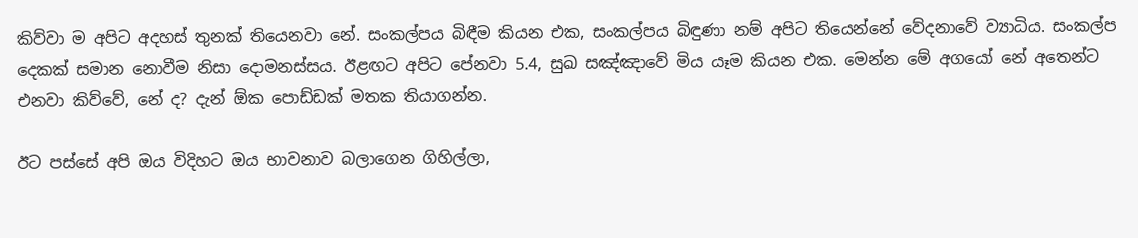කිව්වා ම අපිට අදහස් තුනක් තියෙනවා නේ. සංකල්පය බිඳීම කියන එක, සංකල්පය බිඳුණා නම් අපිට තියෙන්නේ වේදනාවේ ව්‍යාධිය. සංකල්ප දෙකක් සමාන නොවීම නිසා දොමනස්සය. ඊළඟට අපිට පේනවා 5.4, සුඛ සඤ්ඤාවේ මිය යෑම කියන එක. මෙන්න මේ අගයෝ නේ අතෙන්ට එනවා කිව්වේ, නේ ද? දැන් ඕක පොඩ්ඩක් මතක තියාගන්න.

ඊට පස්සේ අපි ඔය විදිහට ඔය භාවනාව බලාගෙන ගිහිල්ලා,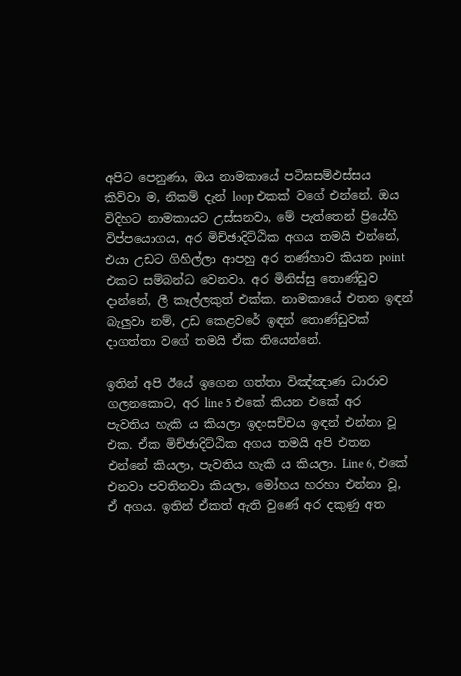අපිට පෙනුණා, ඔය නාමකායේ පටිඝසම්‌ඵස්‌සය කිව්වා ම, නිකම් දැන් loop එකක් වගේ එන්නේ. ඔය විදිහට නාමකායට උස්සනවා, මේ පැත්තෙන් ප්‍රියේහි විප්පයොගය, අර මිච්ඡාදිට්ඨික අගය තමයි එන්නේ, එයා උඩට ගිහිල්ලා ආපහු අර තණ්හාව කියන point එකට සම්බන්ධ වෙනවා. අර මිනිස්සු තොණ්ඩුව දාන්නේ, ලී කෑල්ලකුත් එක්ක. නාමකායේ එතන ඉඳන් බැලුවා නම්, උඩ කෙළවරේ ඉඳන් තොණ්ඩුවක් දාගත්තා වගේ තමයි ඒක තියෙන්නේ.

ඉතින් අපි ඊයේ ඉගෙන ගත්තා විඤ්ඤාණ ධාරාව ගලනකොට, අර line 5 එකේ කියන එකේ අර පැවතිය හැකි ය කියලා ඉදංසච්චය ඉඳන් එන්නා වූ එක. ඒක මිච්ඡාදිට්ඨික අගය තමයි අපි එතන එන්නේ කියලා, පැවතිය හැකි ය කියලා. Line 6, එකේ එනවා පවතිනවා කියලා, මෝහය හරහා එන්නා වූ, ඒ අගය. ඉතින් ඒකත් ඇති වුණේ අර දකුණු අත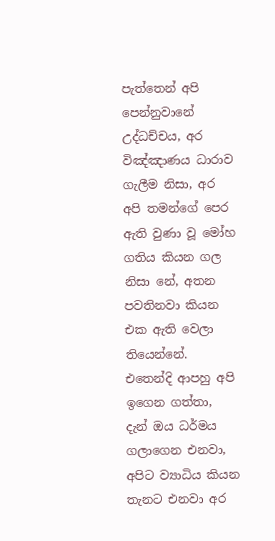පැත්තෙන් අපි පෙන්නුවානේ උද්ධච්චය, අර විඤ්ඤාණය ධාරාව ගැලීම නිසා, අර අපි තමන්ගේ පෙර ඇති වුණා වූ මෝහ ගතිය කියන ගල නිසා නේ, අතන පවතිනවා කියන එක ඇති වෙලා තියෙන්නේ. එතෙන්දි ආපහු අපි ඉගෙන ගත්තා, දැන් ඔය ධර්මය ගලාගෙන එනවා, අපිට ව්‍යාධිය කියන තැනට එනවා අර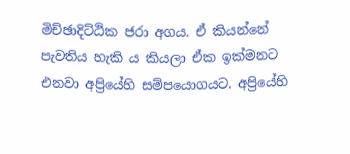මිච්ඡාදිට්ඨික ජරා අගය. ඒ කියන්නේ පැවතිය හැකි ය කියලා ඒක ඉක්මනට එනවා අප්‍රියේහි සම්පයොගයට. අප්‍රියේහි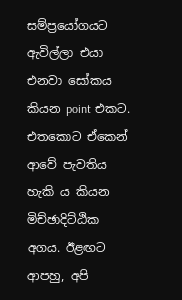සම්ප්‍රයෝගයට ඇවිල්ලා එයා එනවා සෝකය කියන point එකට. එතකොට ඒකෙන් ආවේ පැවතිය හැකි ය කියන මිච්ඡාදිට්ඨික අගය. ඊළඟට ආපහු, අපි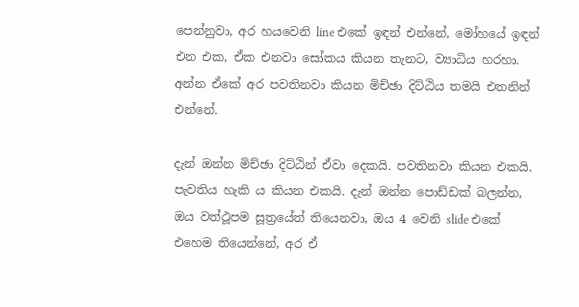පෙන්නුවා, අර හයවෙනි line එකේ ඉඳන් එන්නේ, මෝහයේ ඉඳන් එන එක, ඒක එනවා සෝකය කියන තැනට, ව්‍යාධිය හරහා. අන්න ඒකේ අර පවතිනවා කියන මිච්ඡා දිට්ඨිය තමයි එතනින් එන්නේ.

දැන් ඔන්න මිච්ඡා දිට්ඨින් ඒවා දෙකයි. පවතිනවා කියන එකයි. පැවතිය හැකි ය කියන එකයි. දැන් ඔන්න පොඩ්ඩක් බලන්න, ඔය වත්ථූපම සූත්‍රයේත් තියෙනවා, ඔය 4 වෙනි slide එකේ එහෙම තියෙන්නේ, අර ඒ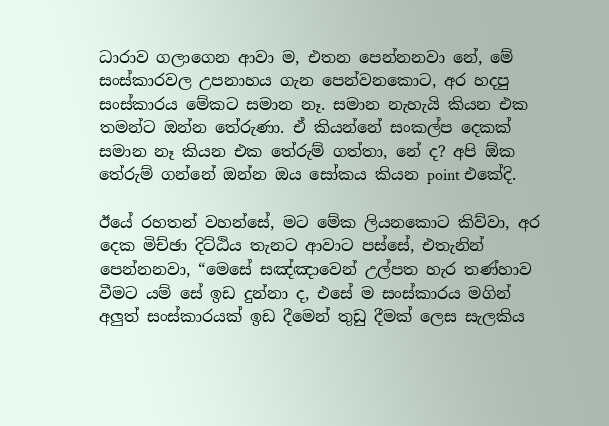ධාරාව ගලාගෙන ආවා ම, එතන පෙන්නනවා නේ, මේ සංස්කාරවල උපනාහය ගැන පෙන්වනකොට, අර හදපු සංස්කාරය මේකට සමාන නෑ. සමාන නැහැයි කියන එක තමන්ට ඔන්න තේරුණා. ඒ කියන්නේ සංකල්ප දෙකක් සමාන නෑ කියන එක තේරුම් ගත්තා, නේ ද? අපි ඕක තේරුම් ගන්නේ ඔන්න ඔය සෝකය කියන point එකේදි.

ඊයේ රහතන් වහන්සේ, මට මේක ලියනකොට කිව්වා, අර දෙක මිච්ඡා දිට්ඨිය තැනට ආවාට පස්සේ, එතැනින් පෙන්නනවා, “මෙසේ සඤ්ඤාවෙන් උල්පත හැර තණ්හාව වීමට යම් සේ ඉඩ දුන්නා ද, එසේ ම සංස්කාරය මගින් අලුත් සංස්කාරයක් ඉඩ දීමෙන් තුඩු දීමක් ලෙස සැලකිය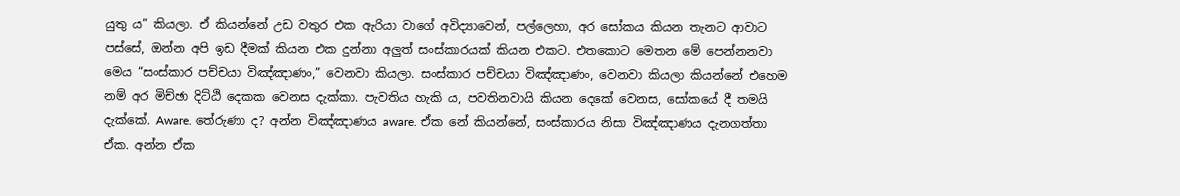යුතු ය” කියලා. ඒ කියන්නේ උඩ වතුර එක ඇරියා වාගේ අවිද්‍යාවෙන්, පල්ලෙහා, අර සෝකය කියන තැනට ආවාට පස්සේ, ඔන්න අපි ඉඩ දීමක් කියන එක දුන්නා අලුත් සංස්කාරයක් කියන එකට. එතකොට මෙතන මේ පෙන්නනවා මෙය “සංස්කාර පච්චයා විඤ්ඤාණං,” වෙනවා කියලා. සංස්කාර පච්චයා විඤ්ඤාණං, වෙනවා කියලා කියන්නේ එහෙම නම් අර මිච්ඡා දිට්ඨි දෙකක වෙනස දැක්කා. පැවතිය හැකි ය, පවතිනවායි කියන දෙකේ වෙනස, සෝකයේ දී තමයි දැක්කේ. Aware. තේරුණා ද? අන්න විඤ්ඤාණය aware. ඒක නේ කියන්නේ, සංස්කාරය නිසා විඤ්ඤාණය දැනගත්තා ඒක. අන්න ඒක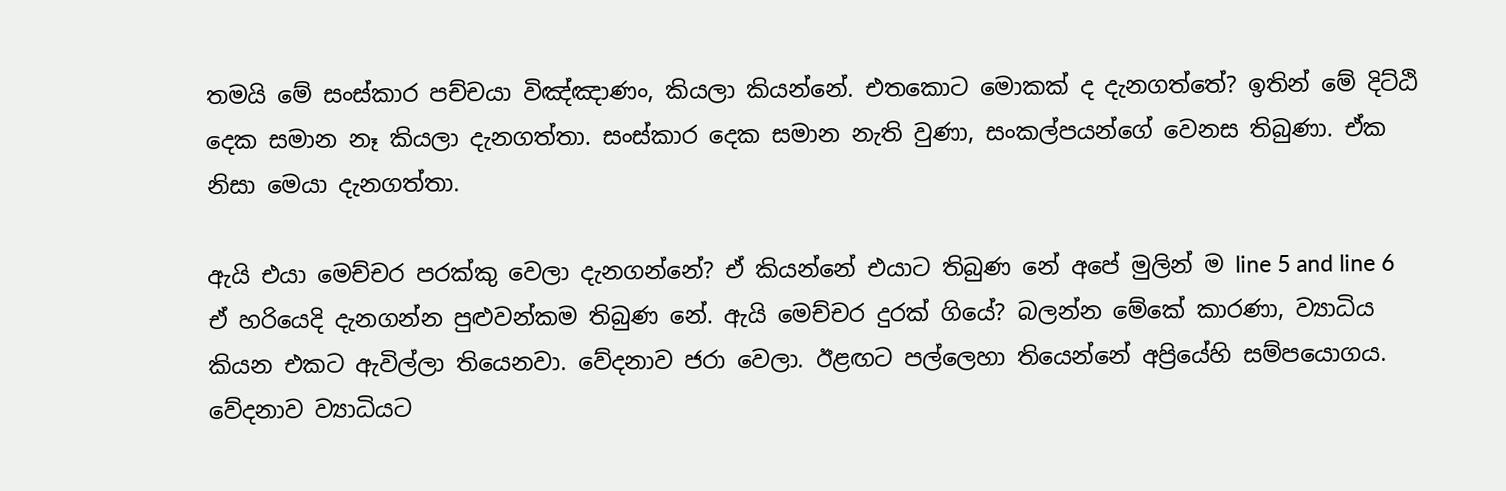තමයි මේ සංස්කාර පච්චයා විඤ්ඤාණං, කියලා කියන්නේ. එතකොට මොකක් ද දැනගත්තේ? ඉතින් මේ දිට්ඨි දෙක සමාන නෑ කියලා දැනගත්තා. සංස්කාර දෙක සමාන නැති වුණා, සංකල්පයන්ගේ වෙනස තිබුණා. ඒක නිසා මෙයා දැනගත්තා.

ඇයි එයා මෙච්චර පරක්කු වෙලා දැනගන්නේ? ඒ කියන්නේ එයාට තිබුණ නේ අපේ මුලින් ම line 5 and line 6 ඒ හරියෙදි දැනගන්න පුළුවන්කම තිබුණ නේ. ඇයි මෙච්චර දුරක් ගියේ? බලන්න මේකේ කාරණා, ව්‍යාධිය කියන එකට ඇවිල්ලා තියෙනවා. වේදනාව ජරා වෙලා. ඊළඟට පල්ලෙහා තියෙන්නේ අප්‍රියේහි සම්පයොගය. වේදනාව ව්‍යාධියට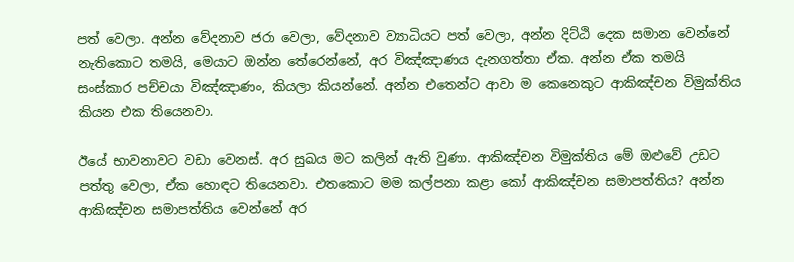පත් වෙලා. අන්න වේදනාව ජරා වෙලා, වේදනාව ව්‍යාධියට පත් වෙලා, අන්න දිට්ඨි දෙක සමාන වෙන්නේ නැතිකොට තමයි, මෙයාට ඔන්න තේරෙන්නේ, අර විඤ්ඤාණය දැනගත්තා ඒක. අන්න ඒක තමයි සංස්කාර පච්චයා විඤ්ඤාණං, කියලා කියන්නේ. අන්න එතෙන්ට ආවා ම කෙනෙකුට ආකිඤ්චන විමුක්තිය කියන එක තියෙනවා.

ඊයේ භාවනාවට වඩා වෙනස්. අර සුඛය මට කලින් ඇති වුණා. ආකිඤ්චන විමුක්තිය මේ ඔළුවේ උඩට පත්තු වෙලා, ඒක හොඳට තියෙනවා. එතකොට මම කල්පනා කළා කෝ ආකිඤ්චන සමාපත්තිය? අන්න ආකිඤ්චන සමාපත්තිය වෙන්නේ අර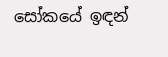සෝකයේ ඉඳන්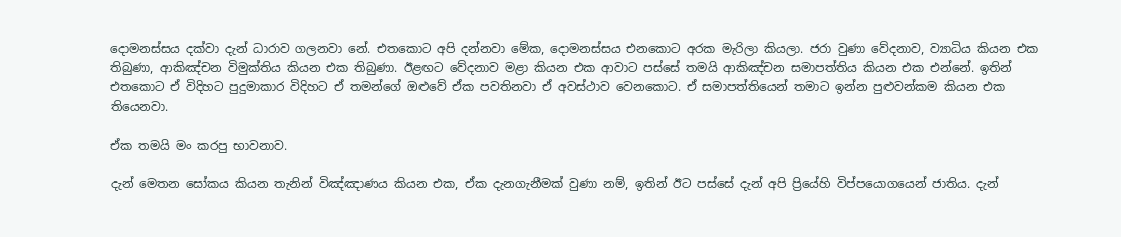දොමනස්සය දක්වා දැන් ධාරාව ගලනවා නේ. එතකොට අපි දන්නවා මේක, දොමනස්සය එනකොට අරක මැරිලා කියලා. ජරා වුණා වේදනාව, ව්‍යාධිය කියන එක තිබුණා, ආකිඤ්චන විමුක්තිය කියන එක තිබුණා. ඊළඟට වේදනාව මළා කියන එක ආවාට පස්සේ තමයි ආකිඤ්චන සමාපත්තිය කියන එක එන්නේ. ඉතින් එතකොට ඒ විදිහට පුදුමාකාර විදිහට ඒ තමන්ගේ ඔළුවේ ඒක පවතිනවා ඒ අවස්ථාව වෙනකොට. ඒ සමාපත්තියෙන් තමාට ඉන්න පුළුවන්කම කියන එක තියෙනවා.

ඒක තමයි මං කරපු භාවනාව.

දැන් මෙතන සෝකය කියන තැනින් විඤ්ඤාණය කියන එක, ඒක දැනගැනීමක් වුණා නම්, ඉතින් ඊට පස්සේ දැන් අපි ප්‍රියේහි විප්පයොගයෙන් ජාතිය. දැන්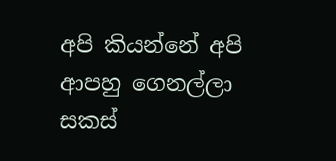අපි කියන්නේ අපි ආපහු ගෙනල්ලා සකස්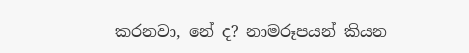කරනවා, නේ ද? නාමරූපයන් කියන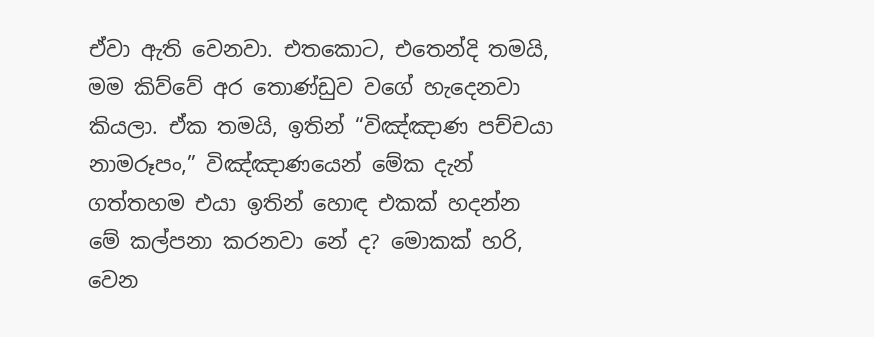ඒවා ඇති වෙනවා. එතකොට, එතෙන්දි තමයි, මම කිව්වේ අර තොණ්ඩුව වගේ හැදෙනවා කියලා. ඒක තමයි, ඉතින් “විඤ්ඤාණ පච්චයා නාමරූපං,” විඤ්ඤාණයෙන් මේක දැන් ගත්තහම එයා ඉතින් හොඳ එකක් හදන්න මේ කල්පනා කරනවා නේ ද? මොකක් හරි, වෙන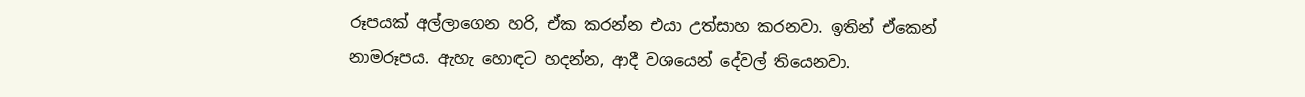රූපයක් අල්ලාගෙන හරි, ඒක කරන්න එයා උත්සාහ කරනවා. ඉතින් ඒකෙන් නාමරූපය. ඇහැ හොඳට හදන්න, ආදී වශයෙන් දේවල් තියෙනවා.